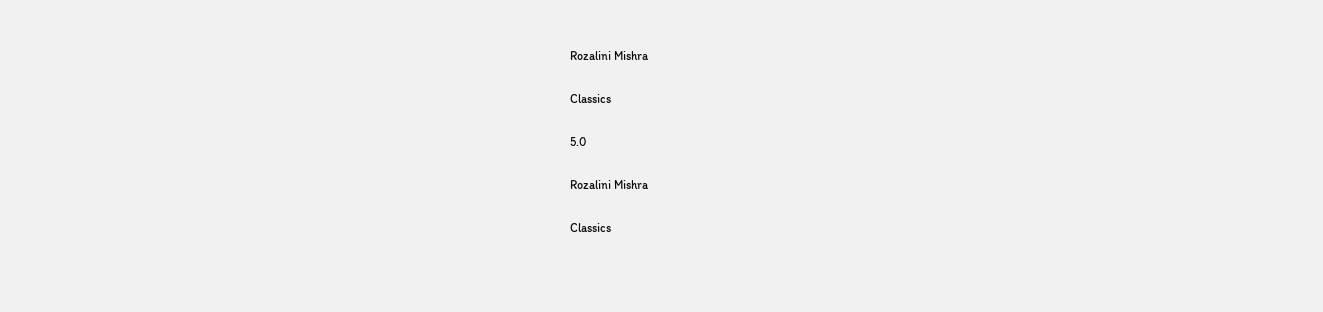Rozalini Mishra

Classics

5.0

Rozalini Mishra

Classics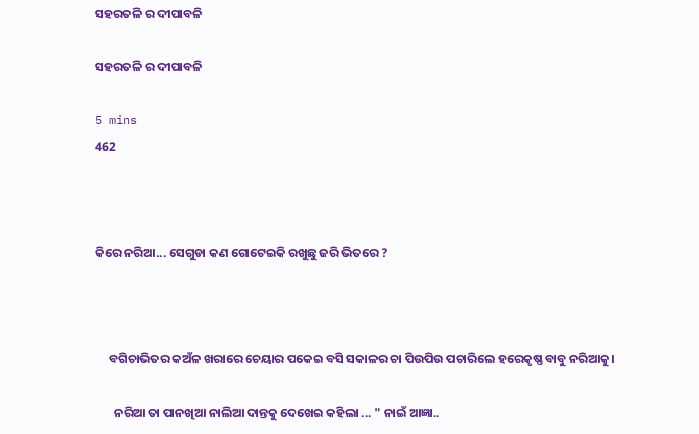ସହରତଳି ର ଦୀପାବଳି

ସହରତଳି ର ଦୀପାବଳି

5 mins
462



କିରେ ନରିଆ... ସେଗୁଡା କଣ ଗୋଟେଇକି ରଖୁଛୁ ଜରି ଭିତରେ ?



     ବଗିଚାଭିତର କଅଁଳ ଖରାରେ ଚେୟାର ପକେଇ ବସି ସକାଳର ଚା ପିଉପିଉ ପଚାରିଲେ ହରେକୃଷ୍ଣ ବାବୁ ନରିଆକୁ।

       ନରିଆ ତା ପାନଖିଆ ନାଲିଆ ଦାନ୍ତକୁ ଦେଖେଇ କହିଲା ... " ନାଇଁ ଆଜ୍ଞା..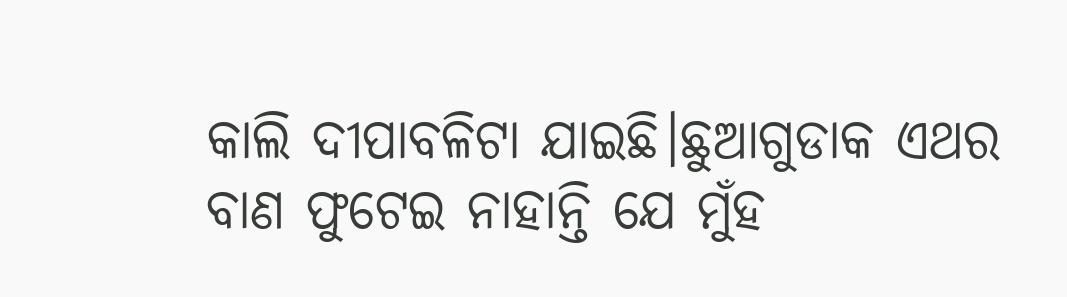କାଲି ଦୀପାବଳିଟା ଯାଇଛି।ଛୁଆଗୁଡାକ ଏଥର ବାଣ ଫୁଟେଇ ନାହାନ୍ତି ଯେ ମୁଁହ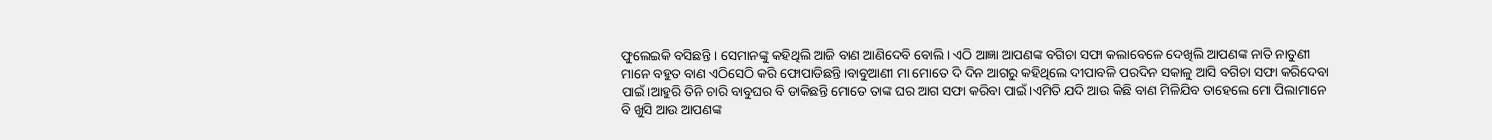ଫୁଲେଇକି ବସିଛନ୍ତି । ସେମାନଙ୍କୁ କହିଥିଲି ଆଜି ବାଣ ଆଣିଦେବି ବୋଲି। ଏଠି ଆଜ୍ଞା ଆପଣଙ୍କ ବଗିଚା ସଫା କଲାବେଳେ ଦେଖିଲି ଆପଣଙ୍କ ନାତି ନାତୁଣୀ ମାନେ ବହୁତ ବାଣ ଏଠିସେଠି କରି ଫୋପାଡିଛନ୍ତି।ବାବୁଆଣୀ ମା ମୋତେ ଦି ଦିନ ଆଗରୁ କହିଥିଲେ ଦୀପାବଳି ପରଦିନ ସକାଳୁ ଆସି ବଗିଚା ସଫା କରିଦେବା ପାଇଁ।ଆହୁରି ତିନି ଚାରି ବାବୁଘର ବି ଡାକିଛନ୍ତି ମୋତେ ତାଙ୍କ ଘର ଆଗ ସଫା କରିବା ପାଇଁ।ଏମିତି ଯଦି ଆଉ କିଛି ବାଣ ମିଳିଯିବ ତାହେଲେ ମୋ ପିଲାମାନେ ବି ଖୁସି ଆଉ ଆପଣଙ୍କ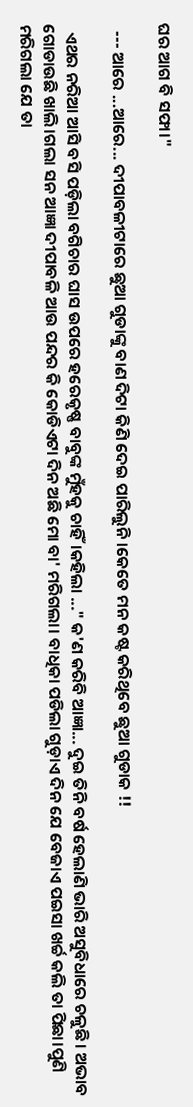ଘର ଆଗ ବି ସଫା।"

  --- ଆରେ ...ଆରେ... ଦୀପାବଳୀଟାରେ ଛୁଆ ଗୁଡାଙ୍କୁ ବାଣ ଦିଟା କିଣି ଦେଇ ପାରିଲୁନି।କେତେ ମନ କଷ୍ଟ କରିଥିବେ ଛୁଆ ଗୁଡାକ !!

  ଏଥର ନରିଆ ଆସି ବସି ପଡ଼ିଲା ବଗିଚାର ଘାସ ଉପରେ ହରେକୃଷ୍ଣ ବାବୁଙ୍କ ମୁଁହକୁ ଚାହିଁ।କହିଲା ..." କ'ଣ କରିବି ଆଜ୍ଞା... ଦୁଇ ତିନି ବର୍ଷ ହେଲାଣି ଭାରି ଅସୁବିଧାରେ ଚଳୁଛି। ଅଭାବ ଗୋଡାଉଛି ଖାଲି।ଗଲା ସନ ଆଜ୍ଞା ଦୀପାବଳି ଆଉ ପନ୍ଦର କି କୋଡିଏଟା ଦିନ ଅଛି ମୋ ବା' ମରିଗଲା। ବାଧିକା ପଡିଲା ଗୁଡ଼ାଏ ଦିନ ଯେ ବେଜାଏ ପଇସା ଖର୍ଚ୍ଚ କଲି ତା ପିଛା।ପୁଣି ମରିଗଲା ଯେ ତା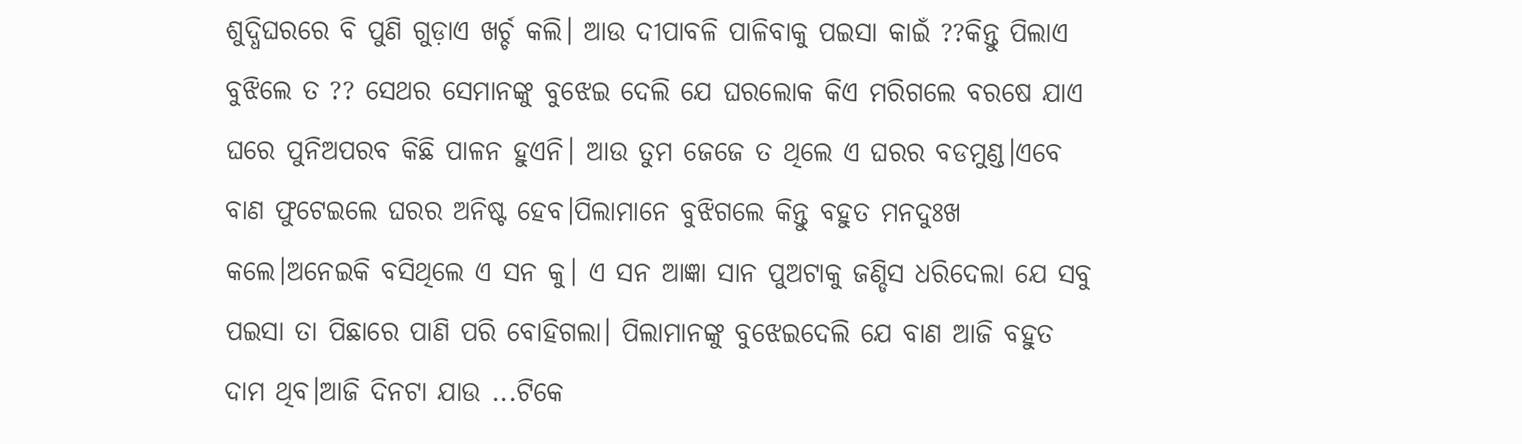ଶୁଦ୍ଧିଘରରେ ବି ପୁଣି ଗୁଡ଼ାଏ ଖର୍ଚ୍ଚ କଲି। ଆଉ ଦୀପାବଳି ପାଳିବାକୁ ପଇସା କାଇଁ ??କିନ୍ତୁ ପିଲାଏ ବୁଝିଲେ ତ ?? ସେଥର ସେମାନଙ୍କୁ ବୁଝେଇ ଦେଲି ଯେ ଘରଲୋକ କିଏ ମରିଗଲେ ବରଷେ ଯାଏ ଘରେ ପୁନିଅପରବ କିଛି ପାଳନ ହୁଏନି। ଆଉ ତୁମ ଜେଜେ ତ ଥିଲେ ଏ ଘରର ବଡମୁଣ୍ଡ।ଏବେ ବାଣ ଫୁଟେଇଲେ ଘରର ଅନିଷ୍ଟ ହେବ।ପିଲାମାନେ ବୁଝିଗଲେ କିନ୍ତୁ ବହୁତ ମନଦୁଃଖ କଲେ।ଅନେଇକି ବସିଥିଲେ ଏ ସନ କୁ। ଏ ସନ ଆଜ୍ଞା ସାନ ପୁଅଟାକୁ ଜଣ୍ଡିସ ଧରିଦେଲା ଯେ ସବୁ ପଇସା ତା ପିଛାରେ ପାଣି ପରି ବୋହିଗଲା। ପିଲାମାନଙ୍କୁ ବୁଝେଇଦେଲି ଯେ ବାଣ ଆଜି ବହୁତ ଦାମ ଥିବ।ଆଜି ଦିନଟା ଯାଉ ...ଟିକେ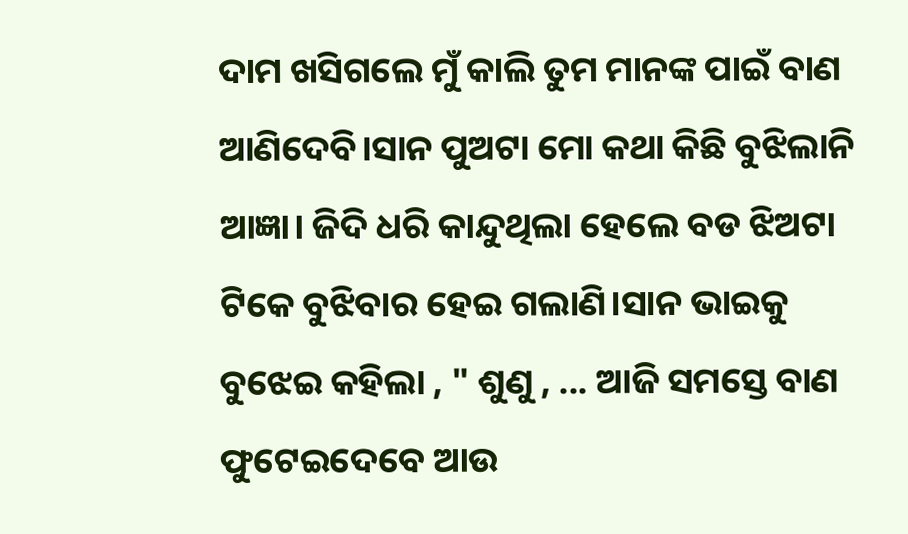ଦାମ ଖସିଗଲେ ମୁଁ କାଲି ତୁମ ମାନଙ୍କ ପାଇଁ ବାଣ ଆଣିଦେବି।ସାନ ପୁଅଟା ମୋ କଥା କିଛି ବୁଝିଲାନି ଆଜ୍ଞା। ଜିଦି ଧରି କାନ୍ଦୁଥିଲା ହେଲେ ବଡ ଝିଅଟା ଟିକେ ବୁଝିବାର ହେଇ ଗଲାଣି।ସାନ ଭାଇକୁ ବୁଝେଇ କହିଲା , " ଶୁଣୁ , ... ଆଜି ସମସ୍ତେ ବାଣ ଫୁଟେଇଦେବେ ଆଉ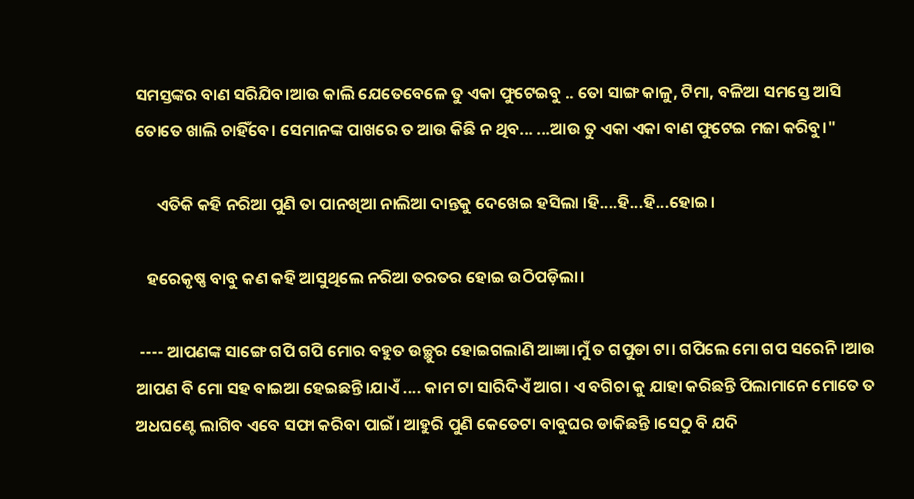ସମସ୍ତଙ୍କର ବାଣ ସରିଯିବ।ଆଉ କାଲି ଯେତେବେଳେ ତୁ ଏକା ଫୁଟେଇବୁ .. ତୋ ସାଙ୍ଗ କାଳୁ, ଟିମା, ବଳିଆ ସମସ୍ତେ ଆସି ତୋତେ ଖାଲି ଚାହିଁବେ। ସେମାନଙ୍କ ପାଖରେ ତ ଆଉ କିଛି ନ ଥିବ... ...ଆଉ ତୁ ଏକା ଏକା ବାଣ ଫୁଟେଇ ମଜା କରିବୁ।"

      ଏତିକି କହି ନରିଆ ପୁଣି ତା ପାନଖିଆ ନାଲିଆ ଦାନ୍ତକୁ ଦେଖେଇ ହସିଲା ।ହି....ହି...ହି...ହୋଇ।

   ହରେକୃଷ୍ଣ ବାବୁ କଣ କହି ଆସୁଥିଲେ ନରିଆ ତରତର ହୋଇ ଉଠିପଡ଼ିଲା।

 ---- ଆପଣଙ୍କ ସାଙ୍ଗେ ଗପି ଗପି ମୋର ବହୁତ ଉଚ୍ଛୁର ହୋଇଗଲାଣି ଆଜ୍ଞା।ମୁଁ ତ ଗପୁଡା ଟା। ଗପିଲେ ମୋ ଗପ ସରେନି।ଆଉ ଆପଣ ବି ମୋ ସହ ବାଇଆ ହେଇଛନ୍ତି।ଯାଏଁ .... କାମ ଟା ସାରିଦିଏଁ ଆଗ। ଏ ବଗିଚା କୁ ଯାହା କରିଛନ୍ତି ପିଲାମାନେ ମୋତେ ତ ଅଧଘଣ୍ଟେ ଲାଗିବ ଏବେ ସଫା କରିବା ପାଇଁ। ଆହୁରି ପୁଣି କେତେଟା ବାବୁଘର ଡାକିଛନ୍ତି ।ସେଠୁ ବି ଯଦି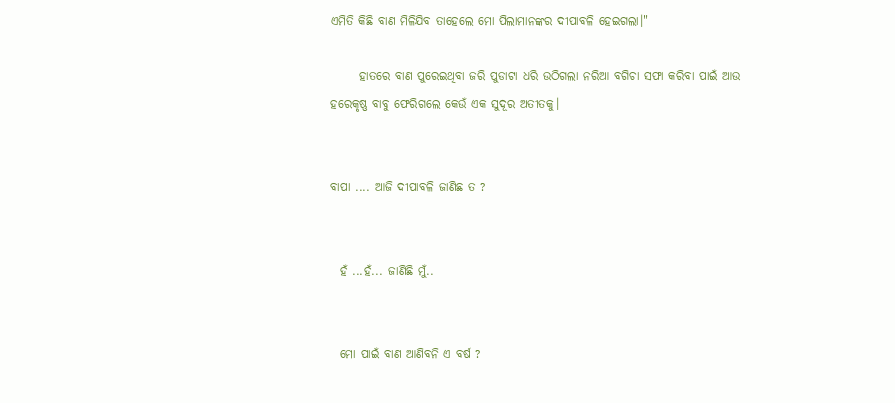ଏମିତି କିଛି ବାଣ ମିଳିଯିବ ତାହେଲେ ମୋ ପିଲାମାନଙ୍କର ଦୀପାବଳି ହେଇଗଲା।"

      ହାତରେ ବାଣ ପୁରେଇଥିବା ଜରି ପୁଡାଟା ଧରି ଉଠିଗଲା ନରିଆ ବଗିଚା ସଫା କରିବା ପାଇଁ ଆଉ ହରେକୃଷ୍ଣ ବାବୁ ଫେରିଗଲେ କେଉଁ ଏକ ସୁଦୂର ଅତୀତକୁ।


ବାପା .... ଆଜି ଦୀପାବଳି ଜାଣିଛ ତ ?


  ହଁ ...ହଁ... ଜାଣିଛି ମୁଁ..


  ମୋ ପାଇଁ ବାଣ ଆଣିବନି ଏ ବର୍ଷ ?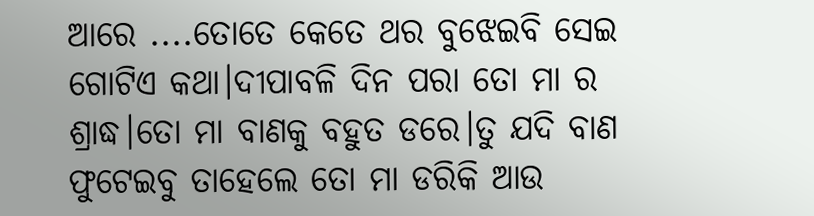ଆରେ ....ତୋତେ କେତେ ଥର ବୁଝେଇବି ସେଇ ଗୋଟିଏ କଥା।ଦୀପାବଳି ଦିନ ପରା ତୋ ମା ର ଶ୍ରାଦ୍ଧ।ତୋ ମା ବାଣକୁ ବହୁତ ଡରେ।ତୁ ଯଦି ବାଣ ଫୁଟେଇବୁ ତାହେଲେ ତୋ ମା ଡରିକି ଆଉ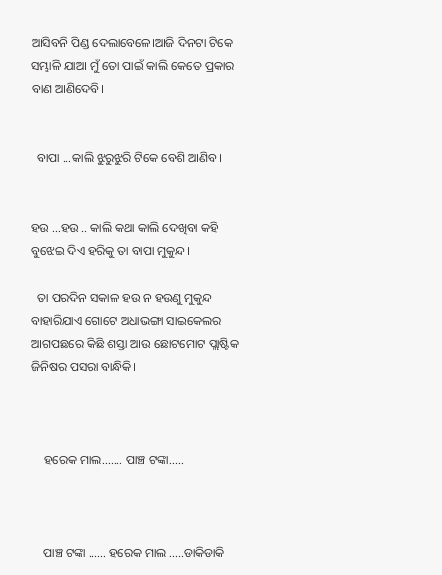ଆସିବନି ପିଣ୍ଡ ଦେଲାବେଳେ।ଆଜି ଦିନଟା ଟିକେ ସମ୍ଭାଳି ଯାଆ ମୁଁ ତୋ ପାଇଁ କାଲି କେତେ ପ୍ରକାର ବାଣ ଆଣିଦେବି।


  ବାପା ...କାଲି ଝୁରୁଝୁରି ଟିକେ ବେଶି ଆଣିବ।


ହଉ ...ହଉ .. କାଲି କଥା କାଲି ଦେଖିବା କହି ବୁଝେଇ ଦିଏ ହରିକୁ ତା ବାପା ମୁକୁନ୍ଦ।

  ତା ପରଦିନ ସକାଳ ହଉ ନ ହଉଣୁ ମୁକୁନ୍ଦ ବାହାରିଯାଏ ଗୋଟେ ଅଧାଭଙ୍ଗା ସାଇକେଲର ଆଗପଛରେ କିଛି ଶସ୍ତା ଆଉ ଛୋଟମୋଟ ପ୍ଲାଷ୍ଟିକ ଜିନିଷର ପସରା ବାନ୍ଧିକି।



    ହରେକ ମାଲ....... ପାଞ୍ଚ ଟଙ୍କା.....



    ପାଞ୍ଚ ଟଙ୍କା ...... ହରେକ ମାଲ .....ଡାକିଡାକି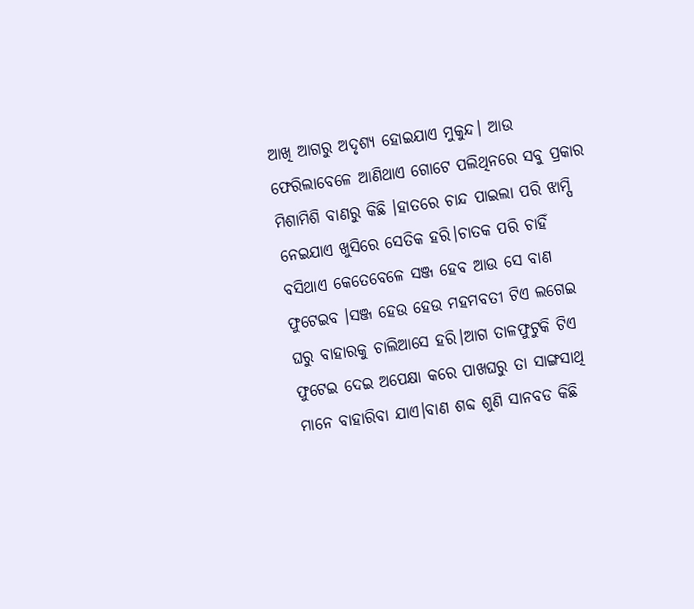ଆଖି ଆଗରୁ ଅଦୃଶ୍ୟ ହୋଇଯାଏ ମୁକୁନ୍ଦ। ଆଉ ଫେରିଲାବେଳେ ଆଣିଥାଏ ଗୋଟେ ପଲିଥିନରେ ସବୁ ପ୍ରକାର ମିଶାମିଶି ବାଣରୁ କିଛି ।ହାତରେ ଚାନ୍ଦ ପାଇଲା ପରି ଝାମ୍ପି ନେଇଯାଏ ଖୁସିରେ ସେତିକ ହରି।ଚାତକ ପରି ଚାହିଁ ବସିଥାଏ କେତେବେଳେ ସଞ୍ଜ ହେବ ଆଉ ସେ ବାଣ ଫୁଟେଇବ ।ସଞ୍ଜ ହେଉ ହେଉ ମହମବତୀ ଟିଏ ଲଗେଇ ଘରୁ ବାହାରକୁ ଚାଲିଆସେ ହରି।ଆଗ ତାଳଫୁଟୁକି ଟିଏ ଫୁଟେଇ ଦେଇ ଅପେକ୍ଷା କରେ ପାଖଘରୁ ତା ସାଙ୍ଗସାଥି ମାନେ ବାହାରିବା ଯାଏ।ବାଣ ଶବ୍ଦ ଶୁଣି ସାନବଡ କିଛି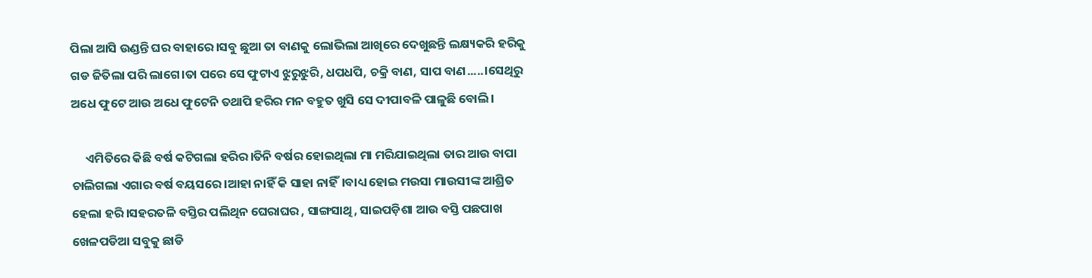ପିଲା ଆସି ଉଣ୍ଡନ୍ତି ଘର ବାହାରେ।ସବୁ ଛୁଆ ତା ବାଣକୁ ଲୋଭିଲା ଆଖିରେ ଦେଖୁଛନ୍ତି ଲକ୍ଷ୍ୟକରି ହରିକୁ ଗଡ ଜିତିଲା ପରି ଲାଗେ।ତା ପରେ ସେ ଫୁଟାଏ ଝୁରୁଝୁରି, ଧପଧପି, ଚକ୍ରି ବାଣ, ସାପ ବାଣ.....।ସେଥିରୁ ଅଧେ ଫୁଟେ ଆଉ ଅଧେ ଫୁଟେନି ତଥାପି ହରିର ମନ ବହୁତ ଖୁସି ସେ ଦୀପାବଳି ପାଳୁଛି ବୋଲି।

     ଏମିତିରେ କିଛି ବର୍ଷ କଟିଗଲା ହରିର।ତିନି ବର୍ଷର ହୋଇଥିଲା ମା ମରିଯାଇଥିଲା ତାର ଆଉ ବାପା ଚାଲିଗଲା ଏଗାର ବର୍ଷ ବୟସରେ।ଆହା ନାହିଁ କି ସାହା ନାହିଁ।ବାଧ୍ୟ ହୋଇ ମଉସା ମାଉସୀଙ୍କ ଆଶ୍ରିତ ହେଲା ହରି।ସହରତଳି ବସ୍ତିର ପଲିଥିନ ଘେରାଘର , ସାଙ୍ଗସାଥି, ସାଇପଡ଼ିଶା ଆଉ ବସ୍ତି ପଛପାଖ ଖେଳପଡିଆ ସବୁକୁ ଛାଡି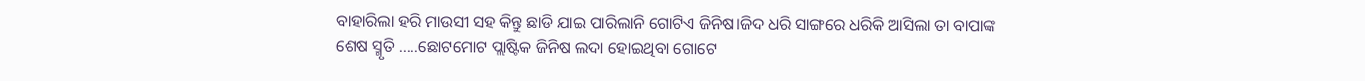ବାହାରିଲା ହରି ମାଉସୀ ସହ କିନ୍ତୁ ଛାଡି ଯାଇ ପାରିଲାନି ଗୋଟିଏ ଜିନିଷ।ଜିଦ ଧରି ସାଙ୍ଗରେ ଧରିକି ଆସିଲା ତା ବାପାଙ୍କ ଶେଷ ସ୍ମୃତି .....ଛୋଟମୋଟ ପ୍ଲାଷ୍ଟିକ ଜିନିଷ ଲଦା ହୋଇଥିବା ଗୋଟେ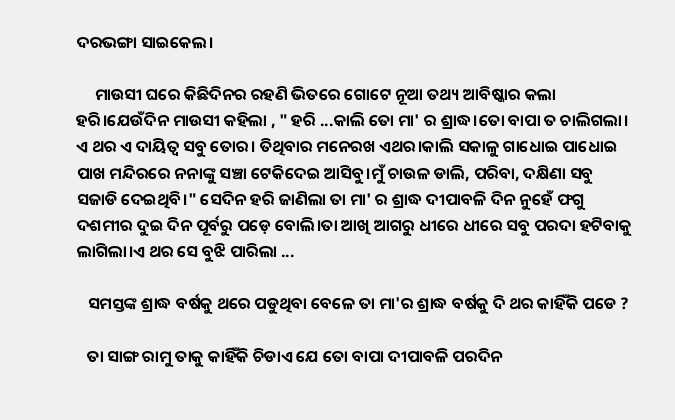ଦରଭଙ୍ଗା ସାଇକେଲ।

     ମାଉସୀ ଘରେ କିଛିଦିନର ରହଣି ଭିତରେ ଗୋଟେ ନୂଆ ତଥ୍ୟ ଆବିଷ୍କାର କଲା ହରି।ଯେଉଁଦିନ ମାଉସୀ କହିଲା , " ହରି ...କାଲି ତୋ ମା' ର ଶ୍ରାଦ୍ଧ।ତୋ ବାପା ତ ଚାଲିଗଲା। ଏ ଥର ଏ ଦାୟିତ୍ୱ ସବୁ ତୋର। ତିଥିବାର ମନେରଖ ଏଥର।କାଲି ସକାଳୁ ଗାଧୋଇ ପାଧୋଇ ପାଖ ମନ୍ଦିରରେ ନନାଙ୍କୁ ସଞ୍ଚା ଟେକିଦେଇ ଆସିବୁ।ମୁଁ ଚାଉଳ ଡାଲି, ପରିବା, ଦକ୍ଷିଣା ସବୁ ସଜାଡି ଦେଇଥିବି।" ସେଦିନ ହରି ଜାଣିଲା ତା ମା' ର ଶ୍ରାଦ୍ଧ ଦୀପାବଳି ଦିନ ନୁହେଁ ଫଗୁ ଦଶମୀର ଦୁଇ ଦିନ ପୂର୍ବରୁ ପଡ଼େ ବୋଲି।ତା ଆଖି ଆଗରୁ ଧୀରେ ଧୀରେ ସବୁ ପରଦା ହଟିବାକୁ ଲାଗିଲା।ଏ ଥର ସେ ବୁଝି ପାରିଲା ...

   ସମସ୍ତଙ୍କ ଶ୍ରାଦ୍ଧ ବର୍ଷକୁ ଥରେ ପଡୁଥିବା ବେଳେ ତା ମା'ର ଶ୍ରାଦ୍ଧ ବର୍ଷକୁ ଦି ଥର କାହିଁକି ପଡେ ?

   ତା ସାଙ୍ଗ ରାମୁ ତାକୁ କାହିଁକି ଚିଡାଏ ଯେ ତୋ ବାପା ଦୀପାବଳି ପରଦିନ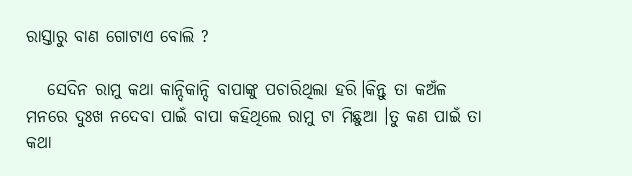ରାସ୍ତାରୁ ବାଣ ଗୋଟାଏ ବୋଲି ?

   ସେଦିନ ରାମୁ କଥା କାନ୍ଦିକାନ୍ଦି ବାପାଙ୍କୁ ପଚାରିଥିଲା ହରି।କିନ୍ତୁ ତା କଅଁଳ ମନରେ ଦୁଃଖ ନଦେବା ପାଇଁ ବାପା କହିଥିଲେ ରାମୁ ଟା ମିଛୁଆ ।ତୁ କଣ ପାଇଁ ତା କଥା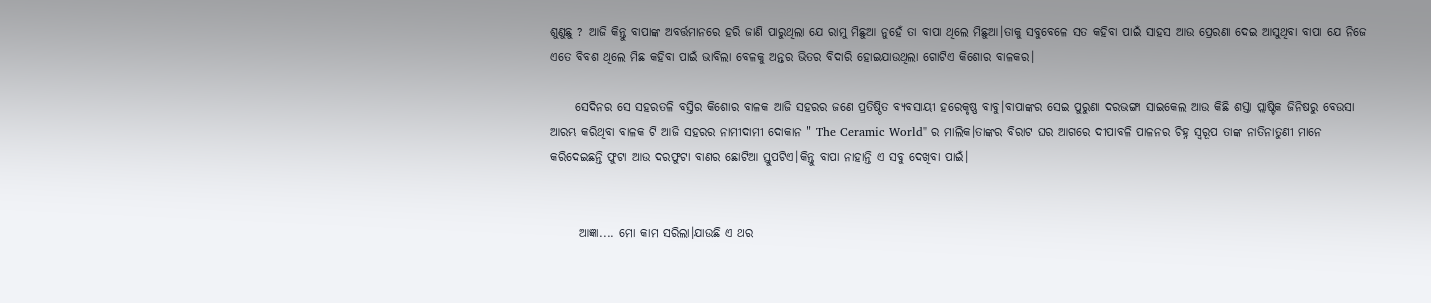ଶୁଣୁଛୁ ? ଆଜି କିନ୍ତୁ ବାପାଙ୍କ ଅବର୍ତ୍ତମାନରେ ହରି ଜାଣି ପାରୁଥିଲା ଯେ ରାମୁ ମିଛୁଆ ନୁହେଁ ତା ବାପା ଥିଲେ ମିଛୁଆ।ତାକୁ ସବୁବେଳେ ସତ କହିବା ପାଇଁ ସାହସ ଆଉ ପ୍ରେରଣା ଦେଇ ଆସୁଥିବା ବାପା ଯେ ନିଜେ ଏତେ ବିବଶ ଥିଲେ ମିଛ କହିବା ପାଇଁ ଭାବିଲା ବେଳକୁ ଅନ୍ତର ଭିତର ବିଦାରି ହୋଇଯାଉଥିଲା ଗୋଟିଏ କିଶୋର ବାଳକର।

     ସେଦିନର ସେ ସହରତଳି ବସ୍ତିର କିଶୋର ବାଳକ ଆଜି ସହରର ଜଣେ ପ୍ରତିଷ୍ଠିତ ବ୍ୟବସାୟୀ ହରେକୃଷ୍ଣ ବାବୁ।ବାପାଙ୍କର ସେଇ ପୁରୁଣା ଦରଭଙ୍ଗା ସାଇକେଲ ଆଉ କିଛି ଶସ୍ତା ପ୍ଲାଷ୍ଟିକ ଜିନିଷରୁ ବେଉସା ଆରମ୍ଭ କରିଥିବା ବାଳକ ଟି ଆଜି ସହରର ନାମୀଦାମୀ ଦୋକାନ " The Ceramic World" ର ମାଲିକ।ତାଙ୍କର ବିରାଟ ଘର ଆଗରେ ଦୀପାବଳି ପାଳନର ଚିହ୍ନ ସ୍ବରୂପ ତାଙ୍କ ନାତିନାତୁଣୀ ମାନେ କରିଦେଇଛନ୍ତି ଫୁଟା ଆଉ ଦରଫୁଟା ବାଣର ଛୋଟିଆ ସ୍ତୁପଟିଏ।କିନ୍ତୁ ବାପା ନାହାନ୍ତି ଏ ସବୁ ଦେଖିବା ପାଇଁ।


      ଆଜ୍ଞା.... ମୋ କାମ ସରିଲା।ଯାଉଛି ଏ ଥର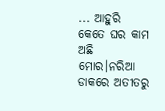... ଆହୁରି କେତେ ଘର କାମ ଅଛି ମୋର।ନରିଆ ଡାକରେ ଅତୀତରୁ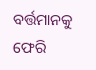ବର୍ତ୍ତମାନକୁ ଫେରି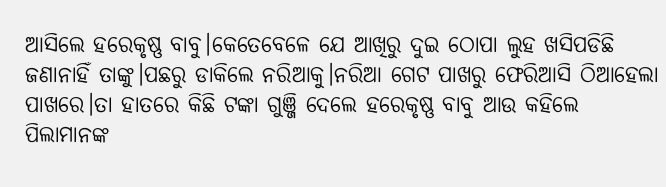ଆସିଲେ ହରେକୃଷ୍ଣ ବାବୁ।କେତେବେଳେ ଯେ ଆଖିରୁ ଦୁଇ ଠୋପା ଲୁହ ଖସିପଡିଛି ଜଣାନାହିଁ ତାଙ୍କୁ।ପଛରୁ ଡାକିଲେ ନରିଆକୁ।ନରିଆ ଗେଟ ପାଖରୁ ଫେରିଆସି ଠିଆହେଲା ପାଖରେ।ତା ହାତରେ କିଛି ଟଙ୍କା ଗୁଞ୍ଜି ଦେଲେ ହରେକୃଷ୍ଣ ବାବୁ ଆଉ କହିଲେ ପିଲାମାନଙ୍କ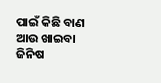ପାଇଁ କିଛି ବାଣ ଆଉ ଖାଇବା ଜିନିଷ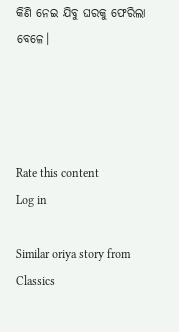କିଣି ନେଇ ଯିବୁ ଘରକୁ ଫେରିଲା ବେଳେ।




Rate this content
Log in

Similar oriya story from Classics